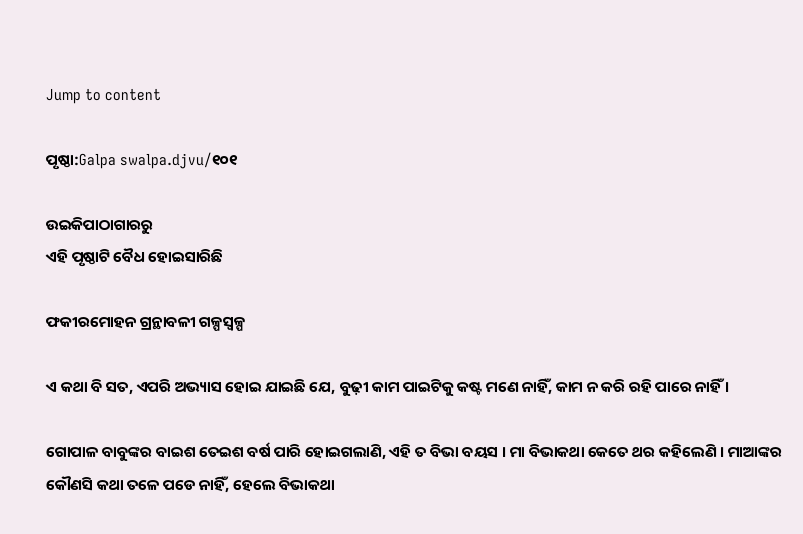Jump to content

ପୃଷ୍ଠା:Galpa swalpa.djvu/୧୦୧

ଉଇକିପାଠାଗାର‌ରୁ
ଏହି ପୃଷ୍ଠାଟି ବୈଧ ହୋଇସାରିଛି

ଫକୀରମୋହ‌ନ ଗ୍ରନ୍ଥାବଳୀ ଗଳ୍ପସ୍ୱଳ୍ପ

ଏ କଥା ବି ସତ, ଏପରି ଅଭ୍ୟାସ ହୋଇ ଯାଇଛି ଯେ, ବୁଢ଼ୀ କାମ ପାଇଟିକୁ କଷ୍ଟ ମଣେ ନାହିଁ, କାମ ନ କରି ରହି ପାରେ ନାହିଁ ।

ଗୋପାଳ ବାବୁଙ୍କର ବାଇଶ ତେଇଶ ବର୍ଷ ପାରି ହୋଇଗଲାଣି, ଏହି ତ ବିଭା ବୟସ । ମା ବିଭାକଥା କେତେ ଥର କହିଲେଣି । ମାଆଙ୍କର କୌଣସି କଥା ତଳେ ପଡେ ନାହିଁ, ହେଲେ ବିଭାକଥା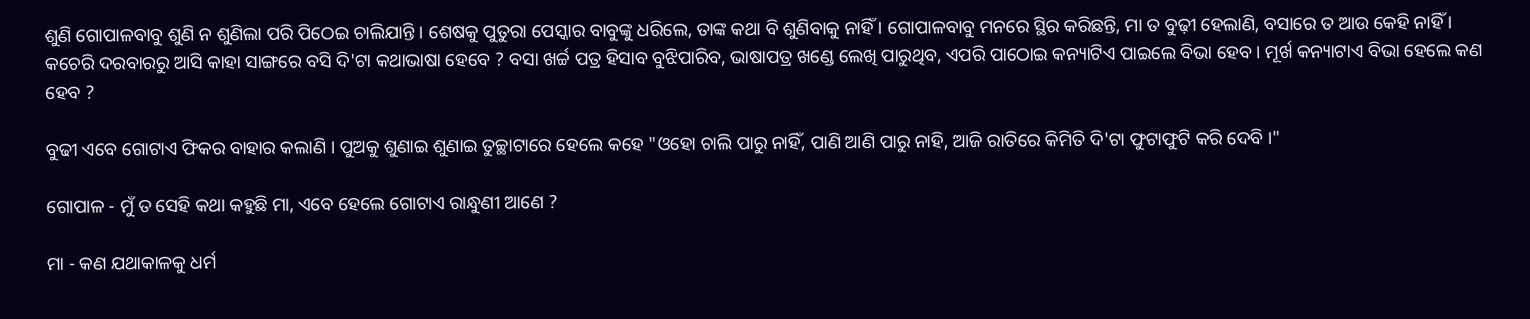ଶୁଣି ଗୋପାଳବାବୁ ଶୁଣି ନ ଶୁଣିଲା ପରି ପିଠେଇ ଚାଲିଯାନ୍ତି । ଶେଷକୁ ପୁତୁରା ପେସ୍କାର ବାବୁଙ୍କୁ ଧରିଲେ, ତାଙ୍କ କଥା ବି ଶୁଣିବାକୁ ନାହିଁ । ଗୋପାଳବାବୁ ମନରେ ସ୍ଥିର କରିଛନ୍ତି, ମା ତ ବୁଢ଼ୀ ହେଲାଣି, ବସାରେ ତ ଆଉ କେହି ନାହିଁ । କଚେରି ଦରବାରରୁ ଆସି କାହା ସାଙ୍ଗରେ ବସି ଦି'ଟା କଥାଭାଷା ହେବେ ? ବସା ଖର୍ଚ୍ଚ ପତ୍ର ହିସାବ ବୁଝିପାରିବ, ଭାଷାପତ୍ର ଖଣ୍ଡେ ଲେଖି ପାରୁଥିବ, ଏପରି ପାଠୋଇ କନ୍ୟାଟିଏ ପାଇଲେ ବିଭା ହେବ । ମୂର୍ଖ କନ୍ୟାଟାଏ ବିଭା ହେଲେ କଣ ହେବ ?

ବୁଢୀ ଏବେ ଗୋଟାଏ ଫିକର ବାହାର କଲାଣି । ପୁଅକୁ ଶୁଣାଇ ଶୁଣାଇ ତୁଚ୍ଛାଟାରେ ହେଲେ କହେ "ଓହୋ ଚାଲି ପାରୁ ନାହିଁ, ପାଣି ଆଣି ପାରୁ ନାହି, ଆଜି ରାତିରେ କିମିତି ଦି'ଟା ଫୁଟାଫୁଟି କରି ଦେବି ।"

ଗୋପାଳ - ମୁଁ ତ ସେହି କଥା କହୁଛି ମା, ଏବେ ହେଲେ ଗୋଟାଏ ରାନ୍ଧୁଣୀ ଆଣେ ?

ମା - କଣ ଯଥାକାଳକୁ ଧର୍ମ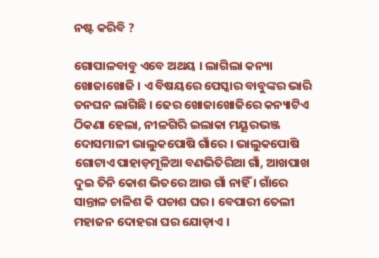ନଷ୍ଟ କରିବି ?

ଗୋପାଳବାବୁ ଏବେ ଅଥୟ । ଲାଗିଲା କନ୍ୟା ଖୋଜାଖୋଜି । ଏ ବିଷୟରେ ପେସ୍କାର ବାବୁଙ୍କର ଭାରି ତନଘନ ଲାଗିଛି । ଢେର ଖୋଜାଖୋଜିରେ କନ୍ୟାଟିଏ ଠିକଣା ହେଲା, ନୀଳଗିରି ଇଲାକା ମୟୂରଭଞ୍ଜ ଦୋସମାଳୀ ଭାଲୁକପୋଷି ଗାଁରେ । ଭାଲୁକପୋଷି ଗୋଟାଏ ପାହାଡ଼ମୂଳିଆ ବଣଭିତିରିଆ ଗାଁ, ଆଖପାଖ ଦୁଇ ତିନି କୋଶ ଭିତରେ ଆଉ ଗାଁ ନାହିଁ । ଗାଁରେ ସାନ୍ତାଳ ଚାଳିଶ କି ପଚାଶ ଘର । ବେପାରୀ ତେଲୀ ମହାଜନ ଦୋହରା ଘର ଯୋଡ଼ାଏ ।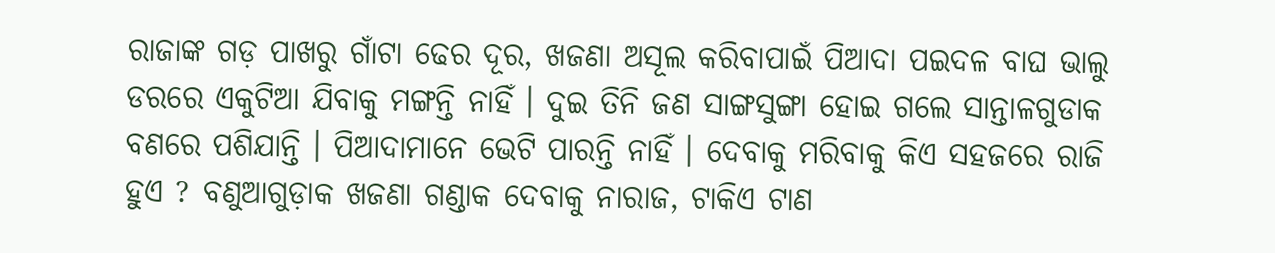ରାଜାଙ୍କ ଗଡ଼ ପାଖରୁ ଗାଁଟା ଢେର ଦୂର, ଖଜଣା ଅସୂଲ କରିବାପାଇଁ ପିଆଦା ପଇଦଳ ବାଘ ଭାଲୁ ଡରରେ ଏକୁଟିଆ ଯିବାକୁ ମଙ୍ଗନ୍ତି ନାହିଁ । ଦୁଇ ତିନି ଜଣ ସାଙ୍ଗସୁଙ୍ଗା ହୋଇ ଗଲେ ସାନ୍ତାଳଗୁଡାକ ବଣରେ ପଶିଯାନ୍ତି । ପିଆଦାମାନେ ଭେଟି ପାରନ୍ତି ନାହିଁ । ଦେବାକୁ ମରିବାକୁ କିଏ ସହଜରେ ରାଜି ହୁଏ ? ବଣୁଆଗୁଡ଼ାକ ଖଜଣା ଗଣ୍ଡାକ ଦେବାକୁ ନାରାଜ, ଟାକିଏ ଟାଣ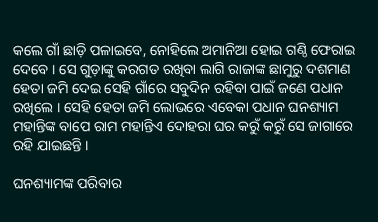କଲେ ଗାଁ ଛାଡ଼ି ପଳାଇବେ, ନୋହିଲେ ଅମାନିଆ ହୋଇ ଗଣ୍ଠି ଫେରାଇ ଦେବେ । ସେ ଗୁଡ଼ାଙ୍କୁ କରଗତ ରଖିବା ଲାଗି ରାଜାଙ୍କ ଛାମୁରୁ ଦଶମାଣ ହେତା ଜମି ଦେଇ ସେହି ଗାଁରେ ସବୁଦିନ ରହିବା ପାଇଁ ଜଣେ ପଧାନ ରଖିଲେ । ସେହି ହେତା ଜମି ଲୋଭରେ ଏବେକା ପଧାନ ଘନଶ୍ୟାମ ମହାନ୍ତିଙ୍କ ବାପେ ରାମ ମହାନ୍ତିଏ ଦୋହରା ଘର କରୁଁ କରୁଁ ସେ ଜାଗାରେ ରହି ଯାଇଛନ୍ତି ।

ଘନଶ୍ୟାମଙ୍କ ପରିବାର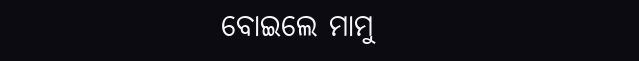ବୋଇଲେ ମାମୁ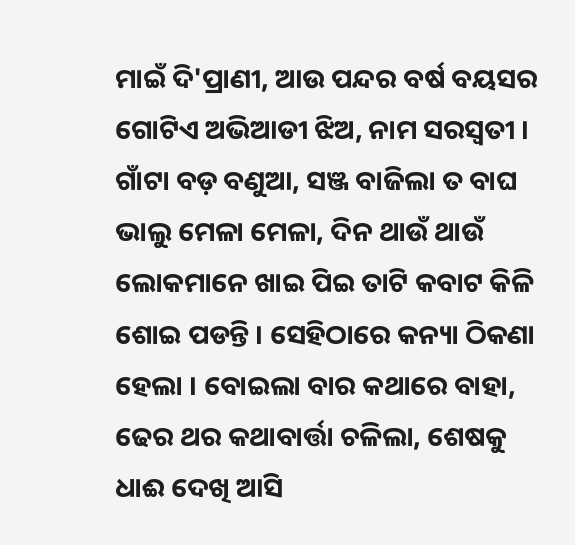ମାଇଁ ଦି'ପ୍ରାଣୀ, ଆଉ ପନ୍ଦର ବର୍ଷ ବୟସର ଗୋଟିଏ ଅଭିଆଡୀ ଝିଅ, ନାମ ସରସ୍ୱତୀ । ଗାଁଟା ବଡ଼ ବଣୁଆ, ସଞ୍ଜ ବାଜିଲା ତ ବାଘ ଭାଲୁ ମେଳା ମେଳା, ଦିନ ଥାଉଁ ଥାଉଁ ଲୋକମାନେ ଖାଇ ପିଇ ତାଟି କବାଟ କିଳି ଶୋଇ ପଡନ୍ତି । ସେହିଠାରେ କନ୍ୟା ଠିକଣା ହେଲା । ବୋଇଲା ବାର କଥାରେ ବାହା, ଢେର ଥର କଥାବାର୍ତ୍ତା ଚଳିଲା, ଶେଷକୁ ଧାଈ ଦେଖି ଆସି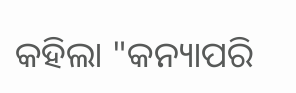କହିଲା "କନ୍ୟାପରି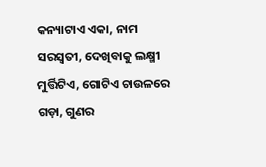କନ୍ୟାଟାଏ ଏକା, ନାମ ସରସ୍ୱତୀ, ଦେଖିବାକୁ ଲକ୍ଷ୍ମୀ ମୁର୍ତ୍ତିଟିଏ, ଗୋଟିଏ ଚାଉଳରେ ଗଡ଼ା, ଗୁଣର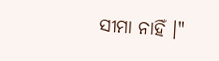ସୀମା ନାହିଁ ।"